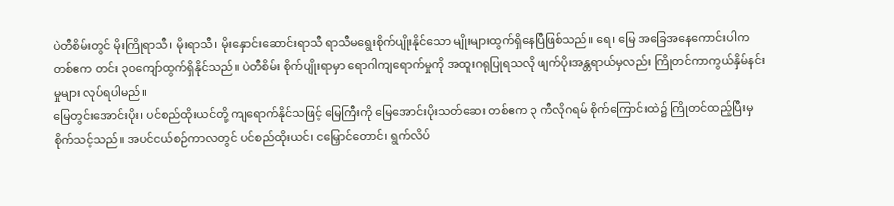ပဲတီစိမ်းတွင် မိုးကြိုရာသီ၊ မိုးရာသီ၊ မိုးနှောင်းဆောင်းရာသီ ရာသီမရွေးစိုက်ပျိုးနိုင်သော မျိုးများထွက်ရှိနေပြီဖြစ်သည်။ ရေ၊ မြေ အခြေအနေကောင်းပါက တစ်ဧက တင်း ၃၀ကျော်ထွက်ရှိနိုင်သည်။ ပဲတီစိမ်း စိုက်ပျိုးရာမှာ ရောဂါကျရောက်မှုကို အထူးဂရုပြုရသလို ဖျက်ပိုးအန္တရာယ်မှလည်း ကြိုတင်ကာကွယ်နှိမ်နင်းမှုများ လုပ်ရပါမည်။
မြေတွင်းအောင်းပိုး၊ ပင်စည်ထိုးယင်တို့ ကျရောက်နိုင်သဖြင့် မြေကြီးကို မြေအောင်းပိုးသတ်ဆေး တစ်ဧက ၃ ကီလိုဂရမ် စိုက်ကြောင်းထဲ၌ ကြိုတင်ထည့်ပြီးမှ စိုက်သင့်သည်။ အပင်ငယ်စဉ်ကာလတွင် ပင်စည်ထိုးယင်၊ ငမြှောင်တောင်၊ ရွက်လိပ်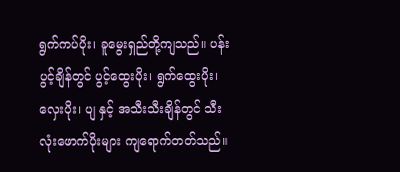ရွက်ကပ်ပိုး၊ ခူမွေးရှည်တို့ကျသည်။ ပန်းပွင့်ချိန်တွင် ပွင့်ထွေးပိုး၊ ရွက်ထွေးပိုး၊ လှေးပိုး၊ ပျ နှင့် အသီးသီးချိန်တွင် သီးလုံးဖောက်ပိုးများ ကျရောက်တတ်သည်။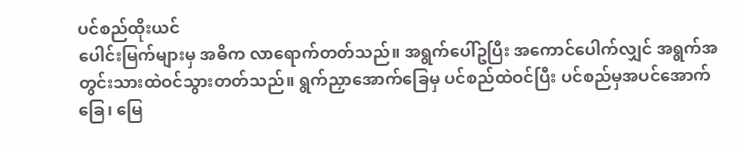ပင်စည်ထိုးယင်
ပေါင်းမြက်များမှ အဓိက လာရောက်တတ်သည်။ အရွက်ပေါ်ဥပြီး အကောင်ပေါက်လျှင် အရွက်အတွင်းသားထဲဝင်သွားတတ်သည်။ ရွက်ညှာအောက်ခြေမှ ပင်စည်ထဲဝင်ပြီး ပင်စည်မှအပင်အောက်ခြေ၊ မြေ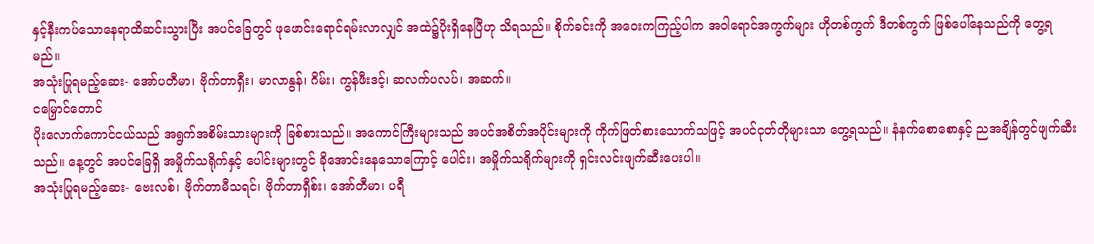နှင့်နီးကပ်သောနေရာထိဆင်းသွားပြီး အပင်ခြေတွင် ဖုဖောင်းရောင်ရမ်းလာလျှင် အထဲ၌ပိုးရှိနေပြီဟု သိရသည်။ စိုက်ခင်းကို အဝေးကကြည့်ပါက အဝါရောင်အကွက်များ ဟိုတစ်ကွက် ဒီတစ်ကွက် ဖြစ်ပေါ်နေသည်ကို တွေ့ရမည်။
အသုံးပြုရမည့်ဆေး- အော်ပတီမာ၊ ဗိုက်တာရှီး၊ မာလာနွန်၊ ဂိမ်း၊ ကွန်ဖီးဒင့်၊ ဆလက်ပလပ်၊ အဆက်။
ငမြှောင်တောင်
ပိုးလောက်ကောင်ငယ်သည် အရွက်အစိမ်းသားများကို ခြစ်စားသည်။ အကောင်ကြီးများသည် အပင်အစိတ်အပိုင်းများကို ကိုက်ဖြတ်စားသောက်သဖြင့် အပင်ငုတ်တိုများသာ တွေ့ရသည်။ နံနက်စောစောနှင့် ညအချိန်တွင်ဖျက်ဆီးသည်။ နေ့တွင် အပင်ခြေရှိ အမှိုက်သရိုက်နှင့် ပေါင်းများတွင် ခိုအောင်းနေသောကြောင့် ပေါင်း၊ အမှိုက်သရိုက်များကို ရှင်းလင်းဖျက်ဆီးပေးပါ။
အသုံးပြုရမည့်ဆေး- ဗေးလစ်၊ ဗိုက်တာမီသရင်၊ ဗိုက်တာရှီစ်း၊ အော်တီမာ၊ ပရီ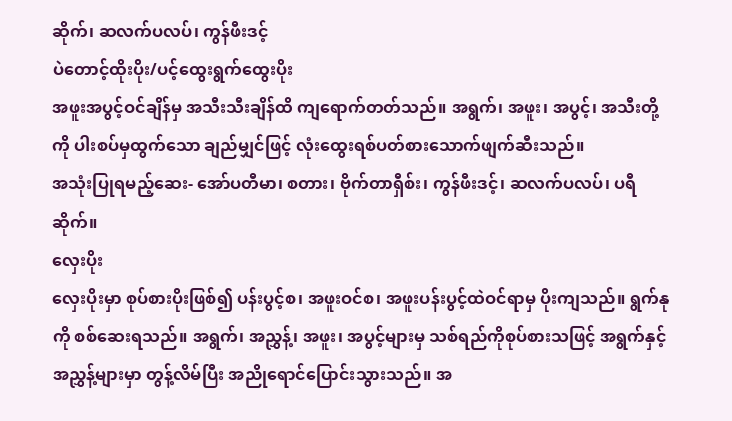ဆိုက်၊ ဆလက်ပလပ်၊ ကွန်ဖီးဒင့်
ပဲတောင့်ထိုးပိုး/ပင့်ထွေးရွက်ထွေးပိုး
အဖူးအပွင့်ဝင်ချိန်မှ အသီးသီးချိန်ထိ ကျရောက်တတ်သည်။ အရွက်၊ အဖူး၊ အပွင့်၊ အသီးတို့ကို ပါးစပ်မှထွက်သော ချည်မျှင်ဖြင့် လုံးထွေးရစ်ပတ်စားသောက်ဖျက်ဆီးသည်။
အသုံးပြုရမည့်ဆေး- အော်ပတီမာ၊ စတား၊ ဗိုက်တာရှီစ်း၊ ကွန်ဖီးဒင့်၊ ဆလက်ပလပ်၊ ပရီဆိုက်။
လှေးပိုး
လှေးပိုးမှာ စုပ်စားပိုးဖြစ်၍ ပန်းပွင့်စ၊ အဖူးဝင်စ၊ အဖူးပန်းပွင့်ထဲဝင်ရာမှ ပိုးကျသည်။ ရွက်နုကို စစ်ဆေးရသည်။ အရွက်၊ အညွှန့်၊ အဖူး၊ အပွင့်များမှ သစ်ရည်ကိုစုပ်စားသဖြင့် အရွက်နှင့် အညွှန့်များမှာ တွန့်လိမ်ပြီး အညိုရောင်ပြောင်းသွားသည်။ အ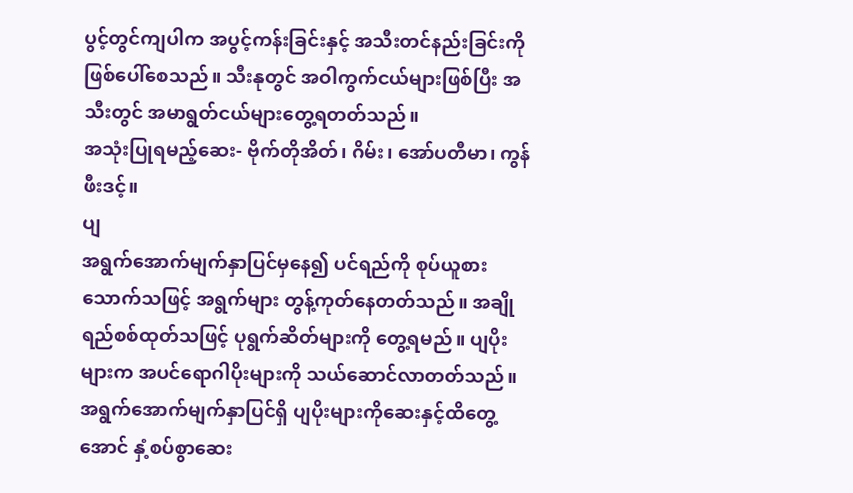ပွင့်တွင်ကျပါက အပွင့်ကန်းခြင်းနှင့် အသီးတင်နည်းခြင်းကို ဖြစ်ပေါ်စေသည်။ သီးနုတွင် အဝါကွက်ငယ်များဖြစ်ပြီး အသီးတွင် အမာရွတ်ငယ်များတွေ့ရတတ်သည်။
အသုံးပြုရမည့်ဆေး- ဗိုက်တိုအိတ်၊ ဂိမ်း၊ အော်ပတီမာ၊ ကွန်ဖီးဒင့်။
ပျ
အရွက်အောက်မျက်နှာပြင်မှနေ၍ ပင်ရည်ကို စုပ်ယူစားသောက်သဖြင့် အရွက်များ တွန့်ကုတ်နေတတ်သည်။ အချိုရည်စစ်ထုတ်သဖြင့် ပုရွက်ဆိတ်များကို တွေ့ရမည်။ ပျပိုးများက အပင်ရောဂါပိုးများကို သယ်ဆောင်လာတတ်သည်။ အရွက်အောက်မျက်နှာပြင်ရှိ ပျပိုးများကိုဆေးနှင့်ထိတွေ့အောင် နှံ့စပ်စွာဆေး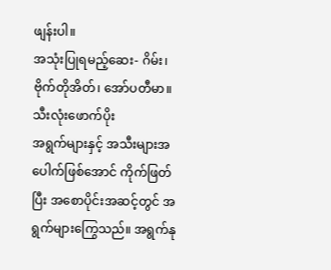ဖျန်းပါ။
အသုံးပြုရမည့်ဆေး- ဂိမ်း၊ ဗိုက်တိုအိတ်၊ အော်ပတီမာ။
သီးလုံးဖောက်ပိုး
အရွက်များနှင့် အသီးများအပေါက်ဖြစ်အောင် ကိုက်ဖြတ်ပြီး အစောပိုင်းအဆင့်တွင် အရွက်များကြွေသည်။ အရွက်နု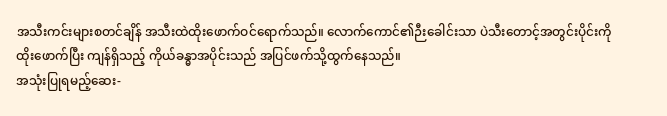အသီးကင်းများစတင်ချိန် အသီးထဲထိုးဖောက်ဝင်ရောက်သည်။ လောက်ကောင်၏ဉီးခေါင်းသာ ပဲသီးတောင့်အတွင်းပိုင်းကို ထိုးဖောက်ပြီး ကျန်ရှိသည့် ကိုယ်ခန္ဓာအပိုင်းသည် အပြင်ဖက်သို့ထွက်နေသည်။
အသုံးပြုရမည့်ဆေး-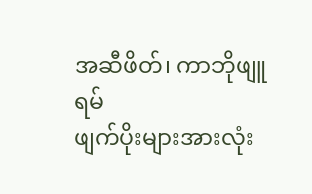အဆီဖိတ်၊ ကာဘိုဖျူရမ်
ဖျက်ပိုးများအားလုံး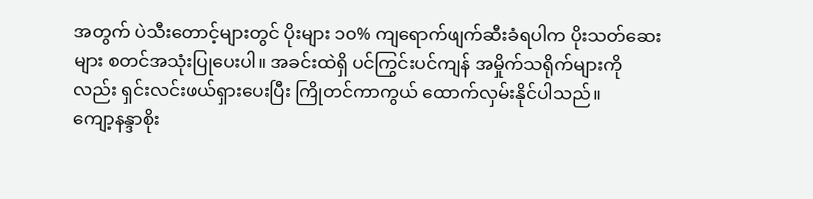အတွက် ပဲသီးတောင့်များတွင် ပိုးများ ၁၀% ကျရောက်ဖျက်ဆီးခံရပါက ပိုးသတ်ဆေးများ စတင်အသုံးပြုပေးပါ။ အခင်းထဲရှိ ပင်ကြွင်းပင်ကျန် အမှိုက်သရိုက်များကိုလည်း ရှင်းလင်းဖယ်ရှားပေးပြီး ကြိုတင်ကာကွယ် ထောက်လှမ်းနိုင်ပါသည်။
ကျော့နန္ဒာစိုး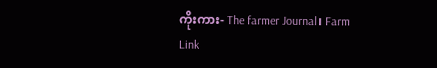ကိုးကား- The farmer Journal၊ Farm Link